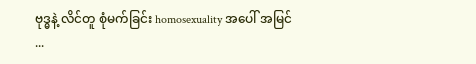ဗုဒ္ဓနဲ့ လိင်တူ စုံမက်ခြင်း homosexuality အပေါ် အမြင်
...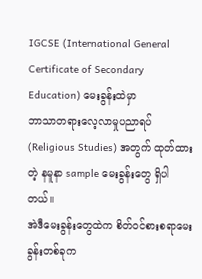IGCSE (International General Certificate of Secondary Education) မေးခွန်းထဲမှာ
ဘာသာတရားလေ့လာမှုပညာရပ်
(Religious Studies) အတွက် ထုတ်ထားတဲ့ နမူနာ sample မေးခွန်းတွေ ရှိပါတယ်။
အဲဒီမေးခွန်းတွေထဲက စိတ်ဝင်စားစရာမေးခွန်းတစ်ခုက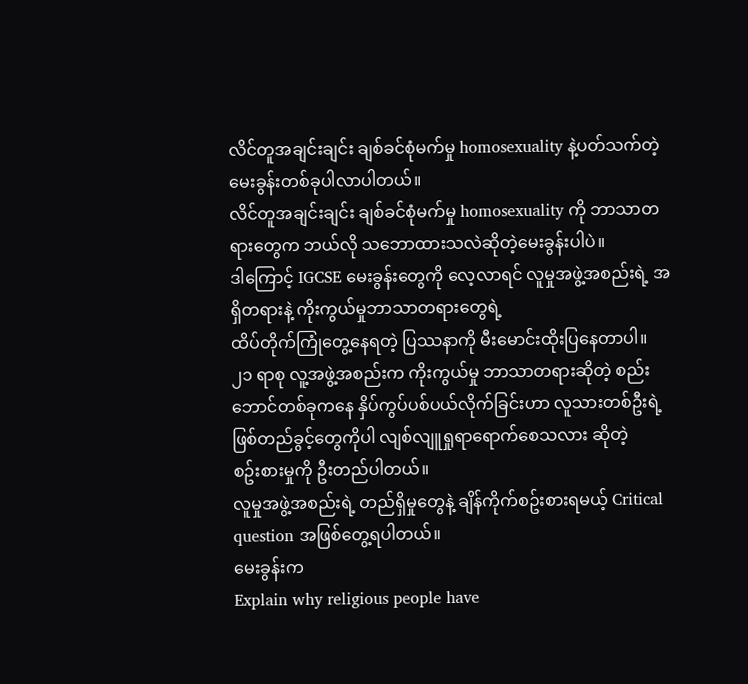လိင်တူအချင်းချင်း ချစ်ခင်စုံမက်မှု homosexuality နဲ့ပတ်သက်တဲ့မေးခွန်းတစ်ခုပါလာပါတယ်။
လိင်တူအချင်းချင်း ချစ်ခင်စုံမက်မှု homosexuality ကို ဘာသာတရားတွေက ဘယ်လို သဘောထားသလဲဆိုတဲ့မေးခွန်းပါပဲ။
ဒါကြောင့် IGCSE မေးခွန်းတွေကို လေ့လာရင် လူမှုအဖွဲ့အစည်းရဲ့ အရှိတရားနဲ့ ကိုးကွယ်မှုဘာသာတရားတွေရဲ့
ထိပ်တိုက်ကြုံတွေ့နေရတဲ့ ပြဿနာကို မီးမောင်းထိုးပြနေတာပါ။
၂၁ ရာစု လူ့အဖွဲ့အစည်းက ကိုးကွယ်မှု ဘာသာတရားဆိုတဲ့ စည်းဘောင်တစ်ခုကနေ နှိပ်ကွပ်ပစ်ပယ်လိုက်ခြင်းဟာ လူသားတစ်ဦးရဲ့ဖြစ်တည်ခွင့်တွေကိုပါ လျစ်လျူရှုရာရောက်စေသလား ဆိုတဲ့
စဥ်းစားမှုကို ဦးတည်ပါတယ်။
လူမှုအဖွဲ့အစည်းရဲ့ တည်ရှိမှုတွေနဲ့ ချိန်ကိုက်စဥ်းစားရမယ့် Critical question အဖြစ်တွေ့ရပါတယ်။
မေးခွန်းက
Explain why religious people have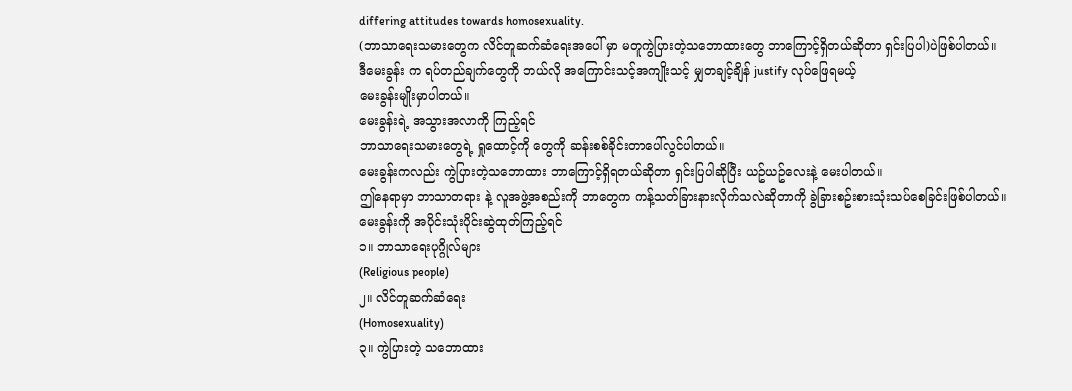differing attitudes towards homosexuality.
(ဘာသာရေးသမားတွေက လိင်တူဆက်ဆံရေးအပေါ် မှာ မတူကွဲပြားတဲ့သဘောထားတွေ ဘာကြောင့်ရှိတယ်ဆိုတာ ရှင်းပြပါ)ပဲဖြစ်ပါတယ်။
ဒီမေးခွန်း က ရပ်တည်ချက်တွေကို ဘယ်လို အကြောင်းသင့်အကျိုးသင့် မျှတချင့်ချိန် justify လုပ်ဖြေရမယ့်
မေးခွန်းမျိုးမှာပါတယ်။
မေးခွန်းရဲ့ အသွားအလာကို ကြည့်ရင်
ဘာသာရေးသမားတွေရဲ့ ရှုထောင့်ကို တွေကို ဆန်းစစ်ခိုင်းတာပေါ်လွင်ပါတယ်။
မေးခွန်းကလည်း ကွဲပြားတဲ့သဘောထား ဘာကြောင့်ရှိရတယ်ဆိုတာ ရှင်းပြပါဆိုပြီး ယဥ်ယဥ်လေးနဲ့ မေးပါတယ်။
ဤနေရာမှာ ဘာသာတရား နဲ့ လူအဖွဲ့အစည်းကို ဘာတွေက ကန့်သတ်ခြားနားလိုက်သလဲဆိုတာကို ခွဲခြားစဥ်းစားသုံးသပ်စေခြင်းဖြစ်ပါတယ်။
မေးခွန်းကို အပိုင်းသုံးပိုင်းဆွဲထုတ်ကြည့်ရင်
၁။ ဘာသာရေးပုဂ္ဂိုလ်များ
(Religious people)
၂။ လိင်တူဆက်ဆံရေး
(Homosexuality)
၃။ ကွဲပြားတဲ့ သဘောထား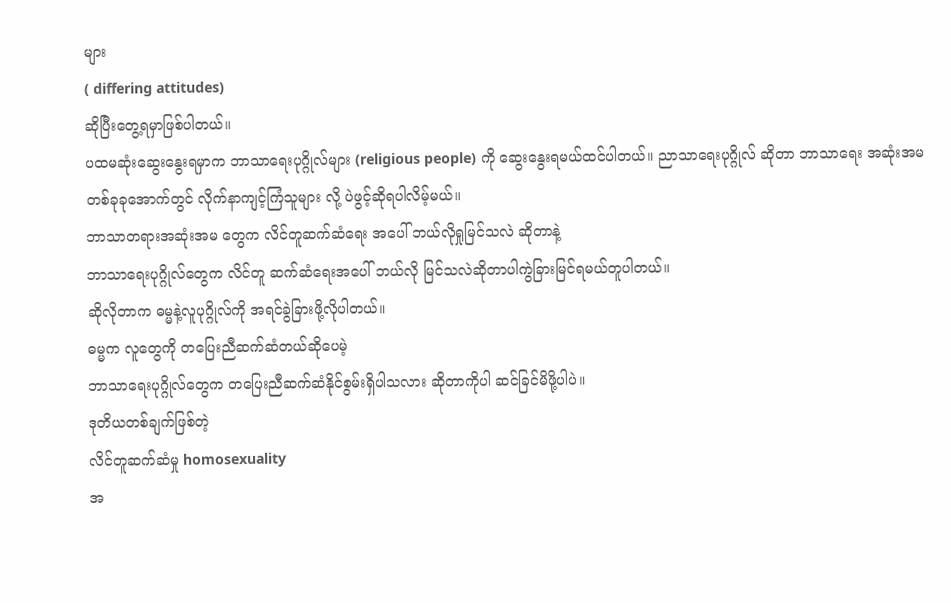များ
( differing attitudes)
ဆိုပြီးတွေ့ရမှာဖြစ်ပါတယ်။
ပထမဆုံးဆွေးနွေးရမှာက ဘာသာရေးပုဂ္ဂိုလ်များ (religious people) ကို ဆွေးနွေးရမယ်ထင်ပါတယ်။ ညာသာရေးပုဂ္ဂိုလ် ဆိုတာ ဘာသာရေး အဆုံးအမ တစ်ခုခုအောက်တွင် လိုက်နာကျင့်ကြံသူများ လို့ ပဲဖွင့်ဆိုရပါလိမ့်မယ်။
ဘာသာတရားအဆုံးအမ တွေက လိင်တူဆက်ဆံရေး အပေါ် ဘယ်လိုရှုမြင်သလဲ ဆိုတာနဲ့
ဘာသာရေးပုဂ္ဂိုလ်တွေက လိင်တူ ဆက်ဆံရေးအပေါ် ဘယ်လို မြင်သလဲဆိုတာပါကွဲခြားမြင်ရမယ်တူပါတယ်။
ဆိုလိုတာက ဓမ္မနဲ့လူပုဂ္ဂိုလ်ကို အရင်ခွဲခြားဖို့လိုပါတယ်။
ဓမ္မက လူတွေကို တပြေးညီဆက်ဆံတယ်ဆိုပေမဲ့
ဘာသာရေးပုဂ္ဂိုလ်တွေက တပြေးညီဆက်ဆံနိုင်စွမ်းရှိပါသလား ဆိုတာကိုပါ ဆင်ခြင်မိဖို့ပါပဲ။
ဒုတိယတစ်ချက်ဖြစ်တဲ့
လိင်တူဆက်ဆံမှု homosexuality
အ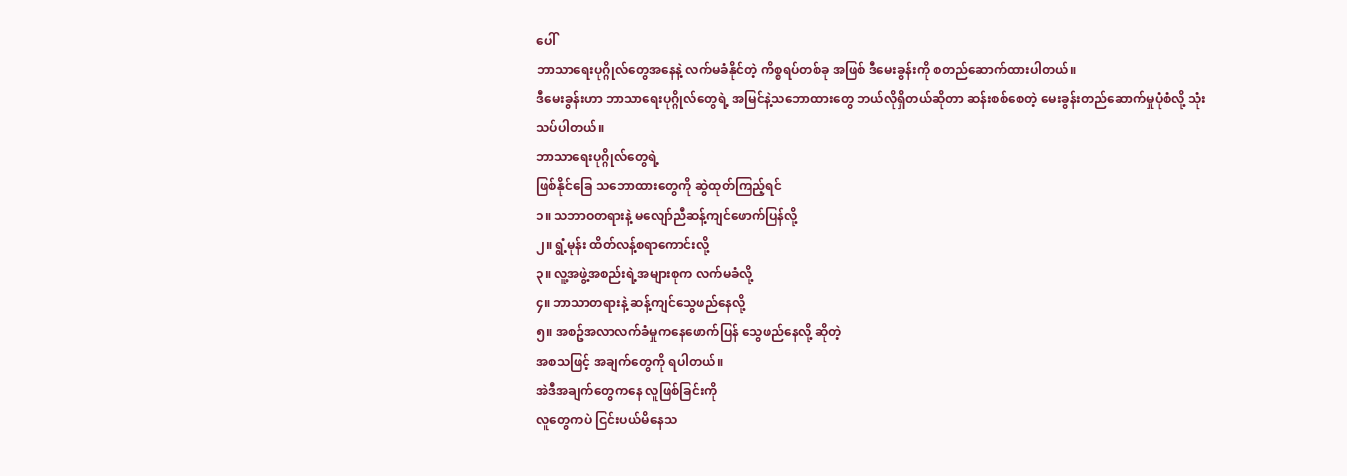ပေါ်
ဘာသာရေးပုဂ္ဂိုလ်တွေအနေနဲ့ လက်မခံနိုင်တဲ့ ကိစ္စရပ်တစ်ခု အဖြစ် ဒီမေးခွန်းကို စတည်ဆောက်ထားပါတယ်။
ဒီမေးခွန်းဟာ ဘာသာရေးပုဂ္ဂိုလ်တွေရဲ့ အမြင်နဲ့သဘောထားတွေ ဘယ်လိုရှိတယ်ဆိုတာ ဆန်းစစ်စေတဲ့ မေးခွန်းတည်ဆောက်မှုပုံစံလို့ သုံးသပ်ပါတယ်။
ဘာသာရေးပုဂ္ဂိုလ်တွေရဲ့
ဖြစ်နိုင်ခြေ သဘောထားတွေကို ဆွဲထုတ်ကြည့်ရင်
၁။ သဘာဝတရားနဲ့ မလျော်ညီဆန့်ကျင်ဖောက်ပြန်လို့
၂။ ရွံ့မုန်း ထိတ်လန့်စရာကောင်းလို့
၃။ လူ့အဖွဲ့အစည်းရဲ့အများစုက လက်မခံလို့
၄။ ဘာသာတရားနဲ့ ဆန့်ကျင်သွေဖည်နေလို့
၅။ အစဥ်အလာလက်ခံမှုကနေဖောက်ပြန် သွေဖည်နေလို့ ဆိုတဲ့
အစသဖြင့် အချက်တွေကို ရပါတယ်။
အဲဒီအချက်တွေကနေ လူဖြစ်ခြင်းကို
လူတွေကပဲ ငြင်းပယ်မိနေသ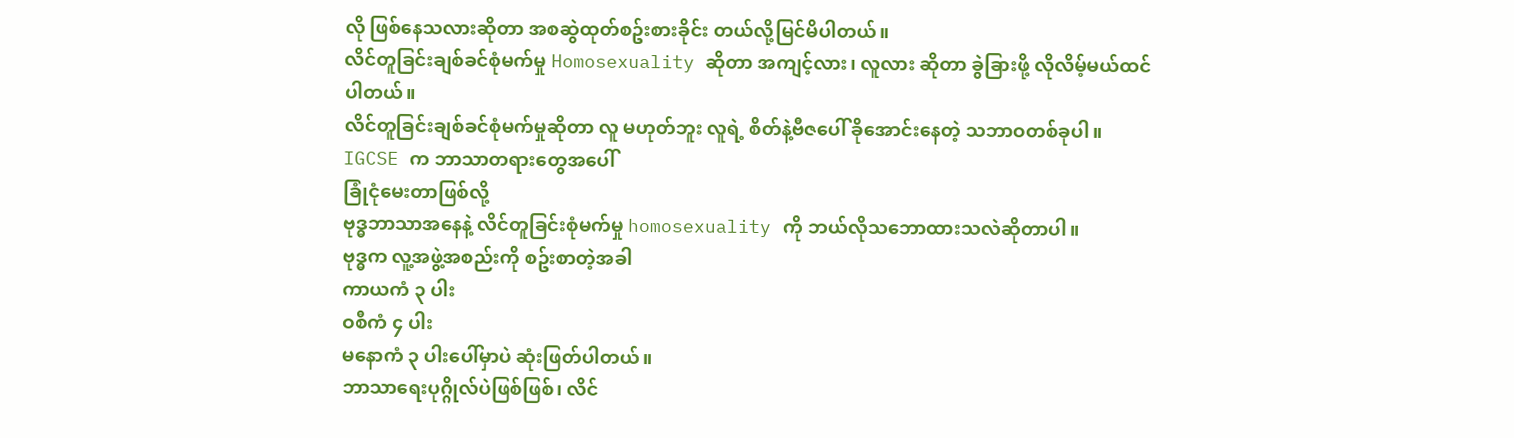လို ဖြစ်နေသလားဆိုတာ အစဆွဲထုတ်စဥ်းစားခိုင်း တယ်လို့မြင်မိပါတယ်။
လိင်တူခြင်းချစ်ခင်စုံမက်မှု Homosexuality ဆိုတာ အကျင့်လား၊ လူလား ဆိုတာ ခွဲခြားဖို့ လိုလိမ့်မယ်ထင်ပါတယ်။
လိင်တူခြင်းချစ်ခင်စုံမက်မှုဆိုတာ လူ မဟုတ်ဘူး လူရဲ့ စိတ်နဲ့ဗီဇပေါ် ခိုအောင်းနေတဲ့ သဘာဝတစ်ခုပါ။
IGCSE က ဘာသာတရားတွေအပေါ်
ခြုံငုံမေးတာဖြစ်လို့
ဗုဒ္ဓဘာသာအနေနဲ့ လိင်တူခြင်းစုံမက်မှု homosexuality ကို ဘယ်လိုသဘောထားသလဲဆိုတာပါ။
ဗုဒ္ဓက လူ့အဖွဲ့အစည်းကို စဥ်းစာတဲ့အခါ
ကာယကံ ၃ ပါး
ဝစီကံ ၄ ပါး
မနောကံ ၃ ပါးပေါ်မှာပဲ ဆုံးဖြတ်ပါတယ်။
ဘာသာရေးပုဂ္ဂိုလ်ပဲဖြစ်ဖြစ်၊ လိင်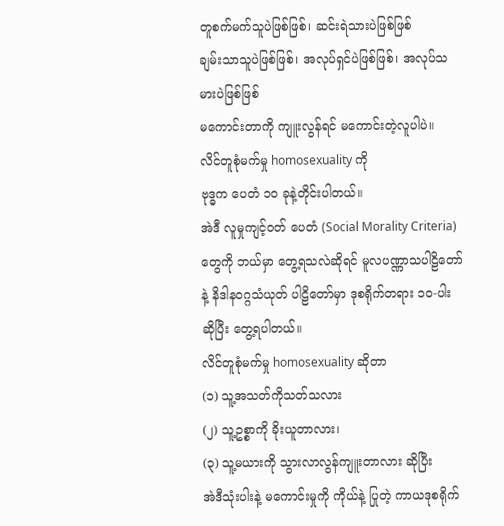တူစက်မက်သူပဲဖြစ်ဖြစ်၊ ဆင်းရဲသားပဲဖြစ်ဖြစ်
ချမ်းသာသူပဲဖြစ်ဖြစ်၊ အလုပ်ရှင်ပဲဖြစ်ဖြစ်၊ အလုပ်သမားပဲဖြစ်ဖြစ်
မကောင်းတာကို ကျူးလွန်ရင် မကောင်းတဲ့လူပါပဲ။
လိင်တူစုံမက်မှု homosexuality ကို
ဗုဒ္ဓက ပေတံ ၁၀ ခုနဲ့တိုင်းပါတယ်။
အဲဒီ လူမှုကျင့်ဝတ် ပေတံ (Social Morality Criteria) တွေကို ဘယ်မှာ တွေ့ရသလဲဆိုရင် မူလပဏ္ဏာသပါဠိတော်နဲ့ နိဒါနဝဂ္ဂသံယုတ် ပါဠိတော်မှာ ဒုစရိုက်တရား ၁၀-ပါး ဆိုပြီး တွေ့ရပါတယ်။
လိင်တူစုံမက်မှု homosexuality ဆိုတာ
(၁) သူ့အသတ်ကိုသတ်သလား
(၂) သူ့ဥစ္စာကို ခိုးယူတာလား၊
(၃) သူ့မယားကို သွားလာလွန်ကျူးတာလား ဆိုပြီး
အဲဒီသုံးပါးနဲ့ မကောင်းမှုကို ကိုယ်နဲ့ ပြုတဲ့ ကာယဒုစရိုက်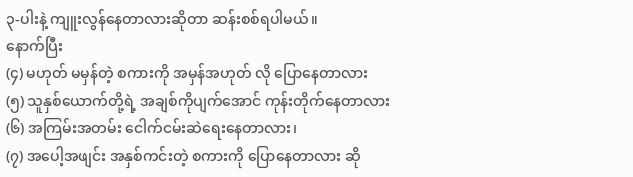၃-ပါးနဲ့ ကျူးလွန်နေတာလားဆိုတာ ဆန်းစစ်ရပါမယ်။
နောက်ပြီး
(၄) မဟုတ် မမှန်တဲ့ စကားကို အမှန်အဟုတ် လို ပြောနေတာလား
(၅) သူနှစ်ယောက်တို့ရဲ့ အချစ်ကိုပျက်အောင် ကုန်းတိုက်နေတာလား
(၆) အကြမ်းအတမ်း ငေါက်ငမ်းဆဲရေးနေတာလား၊
(၇) အပေါ့အဖျင်း အနှစ်ကင်းတဲ့ စကားကို ပြောနေတာလား ဆို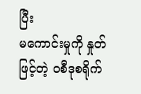ပြီး
မကောင်းမှုကို နှုတ်ဖြင့်တဲ့ ဝစီဒုစရိုက်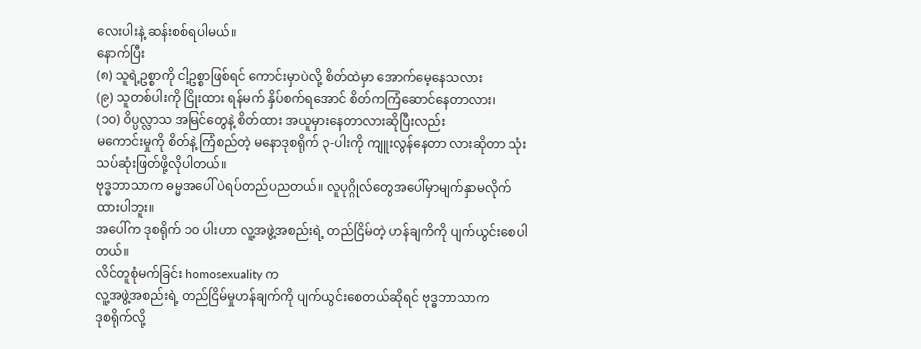လေးပါးနဲ့ ဆန်းစစ်ရပါမယ်။
နောက်ပြီး
(၈) သူရဲ့ဥစ္စာကို ငါ့ဥစ္စာဖြစ်ရင် ကောင်းမှာပဲလို့ စိတ်ထဲမှာ အောက်မေ့နေသလား
(၉) သူတစ်ပါးကို ငြိုးထား ရန်မက် နှိပ်စက်ရအောင် စိတ်ကကြံဆောင်နေတာလား၊
(၁၀) ဝိပ္ပလ္လာသ အမြင်တွေနဲ့ စိတ်ထား အယူမှားနေတာလားဆိုပြီးလည်း
မကောင်းမှုကို စိတ်နဲ့ ကြံစည်တဲ့ မနောဒုစရိုက် ၃-ပါးကို ကျူးလွန်နေတာ လားဆိုတာ သုံးသပ်ဆုံးဖြတ်ဖို့လိုပါတယ်။
ဗုဒ္ဓဘာသာက ဓမ္မအပေါ် ပဲရပ်တည်ပညတယ်။ လူပုဂ္ဂိုလ်တွေအပေါ်မှာမျက်နှာမလိုက်ထားပါဘူး။
အပေါ်က ဒုစရိုက် ၁၀ ပါးဟာ လူ့အဖွဲ့အစည်းရဲ့ တည်ငြိမ်တဲ့ ဟန်ချကိကို ပျက်ယွင်းစေပါတယ်။
လိင်တူစုံမက်ခြင်း homosexuality က
လူ့အဖွဲ့အစည်းရဲ့ တည်ငြိမ်မှုဟန်ချက်ကို ပျက်ယွင်းစေတယ်ဆိုရင် ဗုဒ္ဓဘာသာက
ဒုစရိုက်လို့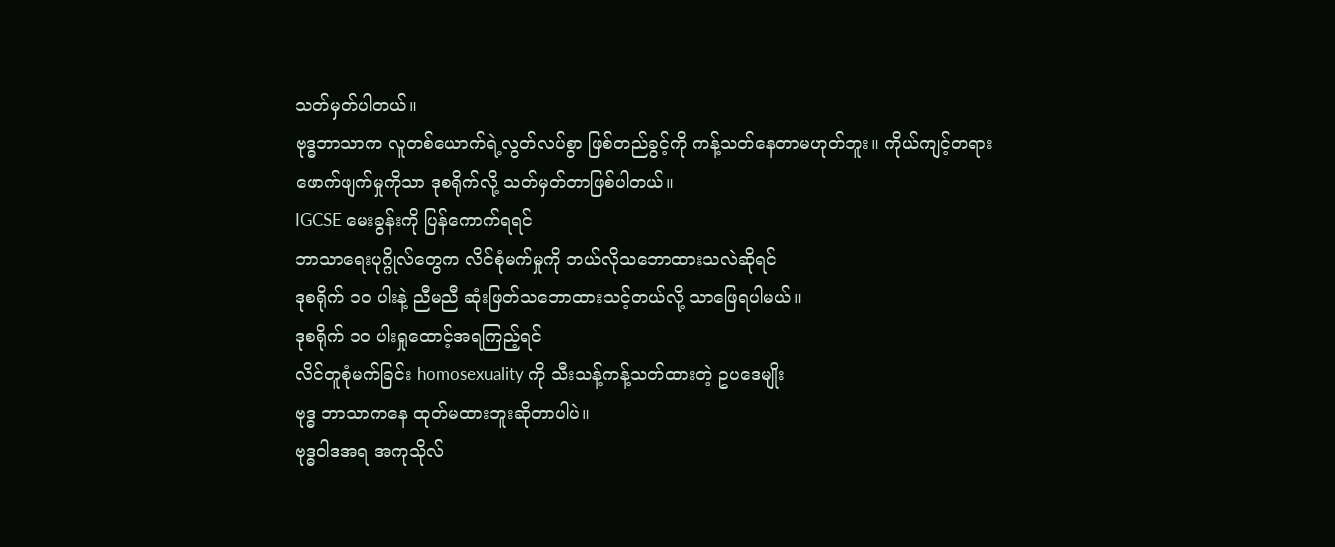သတ်မှတ်ပါတယ်။
ဗုဒ္ဓဘာသာက လူတစ်ယောက်ရဲ့လွတ်လပ်စွာ ဖြစ်တည်ခွင့်ကို ကန့်သတ်နေတာမဟုတ်ဘူး။ ကိုယ်ကျင့်တရားဖောက်ဖျက်မှုကိုသာ ဒုစရိုက်လို့ သတ်မှတ်တာဖြစ်ပါတယ်။
IGCSE မေးခွန်းကို ပြန်ကောက်ရရင်
ဘာသာရေးပုဂ္ဂိုလ်တွေက လိင်စုံမက်မှုကို ဘယ်လိုသဘောထားသလဲဆိုရင်
ဒုစရိုက် ၁၀ ပါးနဲ့ ညီမညီ ဆုံးဖြတ်သဘောထားသင့်တယ်လို့ သာဖြေရပါမယ်။
ဒုစရိုက် ၁၀ ပါးရှုထောင့်အရကြည့်ရင်
လိင်တူစုံမက်ခြင်း homosexuality ကို သီးသန့်ကန့်သတ်ထားတဲ့ ဥပဒေမျိုး
ဗုဒ္ဓ ဘာသာကနေ ထုတ်မထားဘူးဆိုတာပါပဲ။
ဗုဒ္ဓဝါဒအရ အကုသိုလ်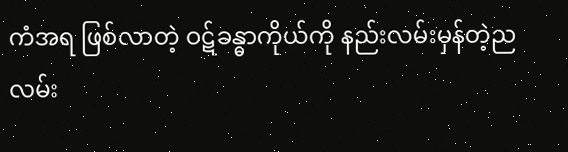ကံအရ ဖြစ်လာတဲ့ ဝဋ်ခန္ဓာကိုယ်ကို နည်းလမ်းမှန်တဲ့ညလမ်း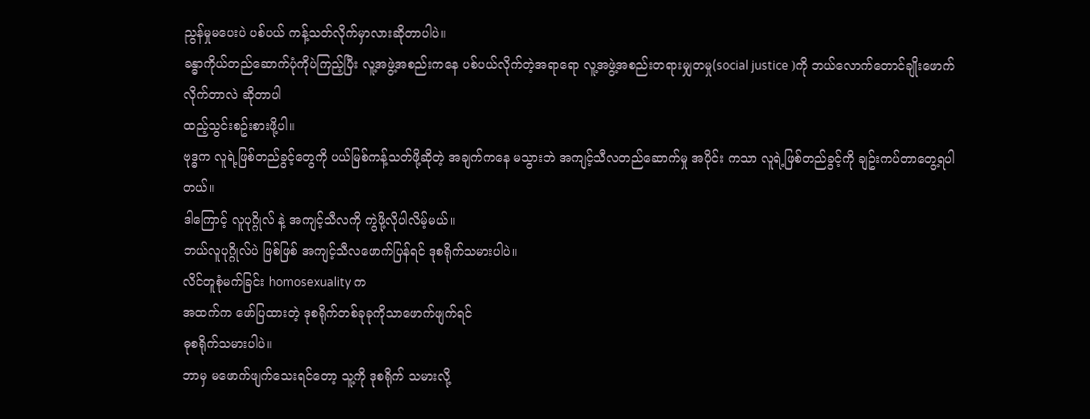ညွန်မှုမပေးပဲ ပစ်ပယ် ကန့်သတ်လိုက်မှာလားဆိုတာပါပဲ။
ခန္ဓာကိုယ်တည်ဆောက်ပုံကိုပဲကြည့်ပြီး လူ့အဖွဲ့အစည်းကနေ ပစ်ပယ်လိုက်တဲ့အရာရော လူ့အဖွဲ့အစည်းတရားမျှတမှု(social justice )ကို ဘယ်လောက်တောင်ချိုးဖောက်လိုက်တာလဲ ဆိုတာပါ
ထည့်သွင်းစဥ်းစားဖို့ပါ။
ဗုဒ္ဓက လူရဲ့ဖြစ်တည်ခွင့်တွေကို ပယ်မြစ်ကန့်သတ်ဖို့ဆိုတဲ့ အချက်ကနေ မသွားဘဲ အကျင့်သီလတည်ဆောက်မှု အပိုင်း ကသာ လူရဲ့ဖြစ်တည်ခွင့်ကို ချဥ်းကပ်တာတွေ့ရပါတယ်။
ဒါကြောင့် လူပုဂ္ဂိုလ် နဲ့ အကျင့်သီလကို ကွဲဖို့လိုပါလိမ့်မယ်။
ဘယ်လူပုဂ္ဂိုလ်ပဲ ဖြစ်ဖြစ် အကျင့်သီလဖောက်ပြန်ရင် ဒုစရိုက်သမားပါပဲ။
လိင်တူစုံမက်ခြင်း homosexuality က
အထက်က ဖော်ပြထားတဲ့ ဒုစရိုက်တစ်ခုခုကိုသာဖောက်ဖျက်ရင်
ဓုစရိုက်သမားပါပဲ။
ဘာမှ မဖောက်ဖျက်သေးရင်တော့ သူ့ကို ဒုစရိုက် သမားလို့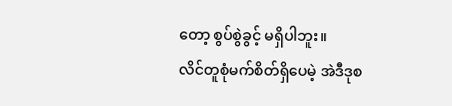တော့ စွပ်စွဲခွင့် မရှိပါဘူး။
လိင်တူစုံမက်စိတ်ရှိပေမဲ့ အဲဒီဒုစ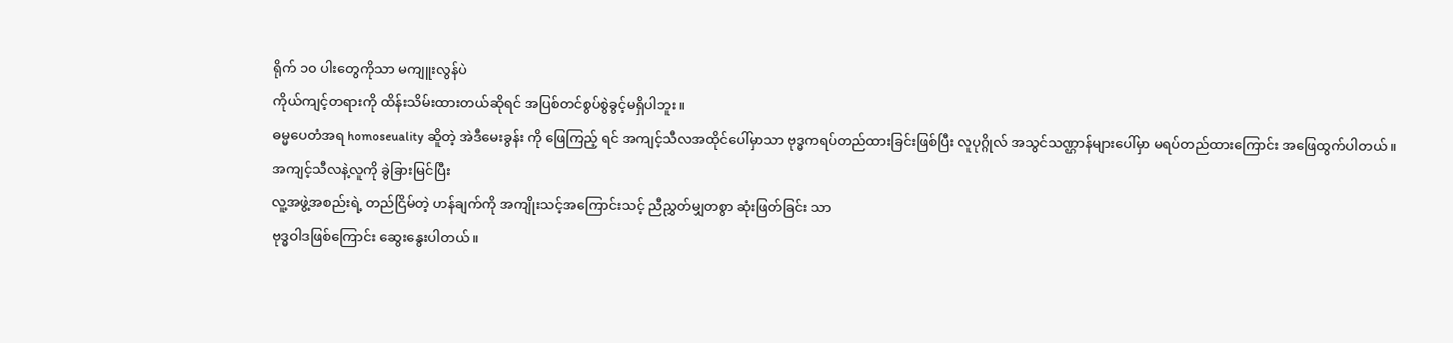ရိုက် ၁၀ ပါးတွေကိုသာ မကျူးလွန်ပဲ
ကိုယ်ကျင့်တရားကို ထိန်းသိမ်းထားတယ်ဆိုရင် အပြစ်တင်စွပ်စွဲခွင့်မရှိပါဘူး။
ဓမ္မပေတံအရ homoseuality ဆိူတဲ့ အဲဒီမေးခွန်း ကို ဖြေကြည့် ရင် အကျင့်သီလအထိုင်ပေါ်မှာသာ ဗုဒ္ဓကရပ်တည်ထားခြင်းဖြစ်ပြီး လူပုဂ္ဂိုလ် အသွင်သဏ္ဌာန်များပေါ်မှာ မရပ်တည်ထားကြောင်း အဖြေထွက်ပါတယ်။
အကျင့်သီလနဲ့လူကို ခွဲခြားမြင်ပြီး
လူ့အဖွဲ့အစည်းရဲ့ တည်ငြိမ်တဲ့ ဟန်ချက်ကို အကျိုးသင့်အကြောင်းသင့် ညီညွှတ်မျှတစွာ ဆုံးဖြတ်ခြင်း သာ
ဗုဒ္ဓဝါဒဖြစ်ကြောင်း ဆွေးနွေးပါတယ်။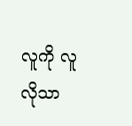လူကို လူလိုသာ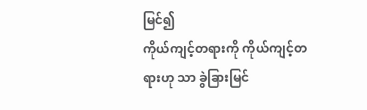မြင်၍
ကိုယ်ကျင့်တရားကို ကိုယ်ကျင့်တရားဟု သာ ခွဲခြားမြင်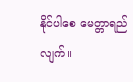နိုင်ပါစေ မေတ္တာရည်လျက်။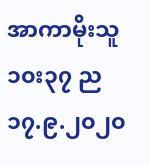အာကာမိုးသူ
၁၀း၃၇ ည
၁၇.၉.၂၀၂၀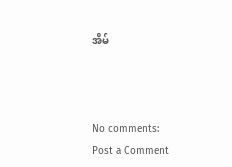အိမ်



No comments:
Post a Comment